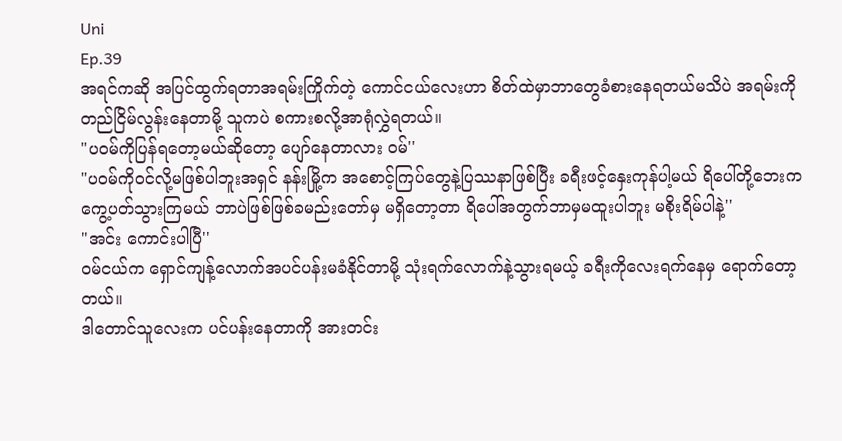Uni
Ep.39
အရင်ကဆို အပြင်ထွက်ရတာအရမ်းကြိုက်တဲ့ ကောင်ငယ်လေးဟာ စိတ်ထဲမှာဘာတွေခံစားနေရတယ်မသိပဲ အရမ်းကိုတည်ငြိမ်လွန်းနေတာမို့ သူကပဲ စကားစလို့အာရုံလွှဲရတယ်။
"ပဝမ်ကိုပြန်ရတော့မယ်ဆိုတော့ ပျော်နေတာလား ဝမ်''
"ပဝမ်ကိုဝင်လို့မဖြစ်ပါဘူးအရှင် နန်းမြို့က အစောင့်ကြပ်တွေနဲ့ပြဿနာဖြစ်ပြီး ခရီးဖင့်နှေးကုန်ပါ့မယ် ရိပေါ်တို့ဘေးကကွေ့ပတ်သွားကြမယ် ဘာပဲဖြစ်ဖြစ်ခမည်းတော်မှ မရှိတော့တာ ရိပေါ်အတွက်ဘာမှမထူးပါဘူး မစိုးရိမ်ပါနဲ့''
"အင်း ကောင်းပါပြီ''
ဝမ်ငယ်က ရှောင်ကျန့်လောက်အပင်ပန်းမခံနိုင်တာမို့ သုံးရက်လောက်နဲ့သွားရမယ့် ခရီးကိုလေးရက်နေမှ ရောက်တော့တယ်။
ဒါတောင်သူလေးက ပင်ပန်းနေတာကို အားတင်း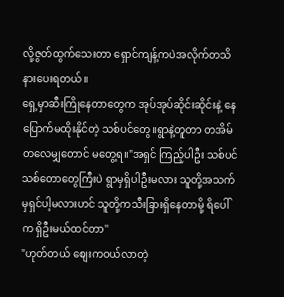လို့ဇွတ်ထွက်သေးတာ ရှောင်ကျန့်ကပဲအလိုက်တသိ နားပေးရတယ်။
ရှေ့မှာဆီးကြိုနေတာတွေက အုပ်အုပ်ဆိုင်းဆိုင်းနဲ့ နေပြောက်မထိုးနိုင်တဲ့ သစ်ပင်တွေ။ရွာနဲ့တူတာ တအိမ်တလေမျှတောင် မတွေ့ရ။"အရှင် ကြည့်ပါဦး သစ်ပင်သစ်တောတွေကြီးပဲ ရွာမှရှိပါဦးမလား သူတို့အသက်မှရှင်ပါ့မလားဟင် သူတို့ကသီးခြားရှိနေတာမို့ ရိပေါ်က ရှိဦးမယ်ထင်တာ''
"ဟုတ်တယ် စျေးကဝယ်လာတဲ့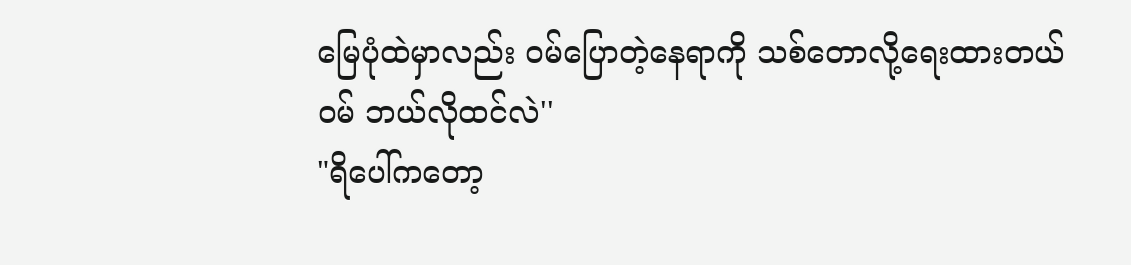မြေပုံထဲမှာလည်း ဝမ်ပြောတဲ့နေရာကို သစ်တောလို့ရေးထားတယ် ဝမ် ဘယ်လိုထင်လဲ''
"ရိပေါ်ကတော့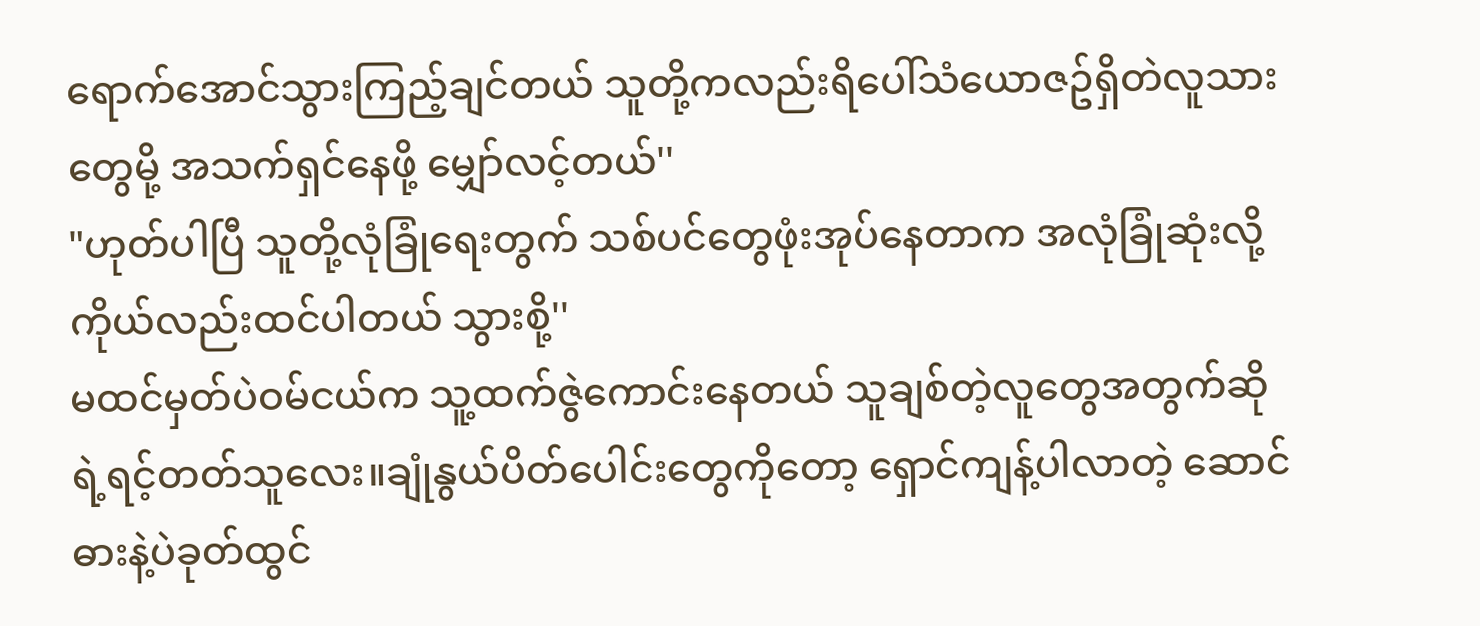ရောက်အောင်သွားကြည့်ချင်တယ် သူတို့ကလည်းရိပေါ်သံယောဇဥ်ရှိတဲလူသားတွေမို့ အသက်ရှင်နေဖို့ မျှော်လင့်တယ်''
"ဟုတ်ပါပြီ သူတို့လုံခြုံရေးတွက် သစ်ပင်တွေဖုံးအုပ်နေတာက အလုံခြုံဆုံးလို့ ကိုယ်လည်းထင်ပါတယ် သွားစို့''
မထင်မှတ်ပဲဝမ်ငယ်က သူ့ထက်ဇွဲကောင်းနေတယ် သူချစ်တဲ့လူတွေအတွက်ဆိုရဲ့ရင့်တတ်သူလေး။ချုံနွယ်ပိတ်ပေါင်းတွေကိုတော့ ရှောင်ကျန့်ပါလာတဲ့ ဆောင်ဓားနဲ့ပဲခုတ်ထွင်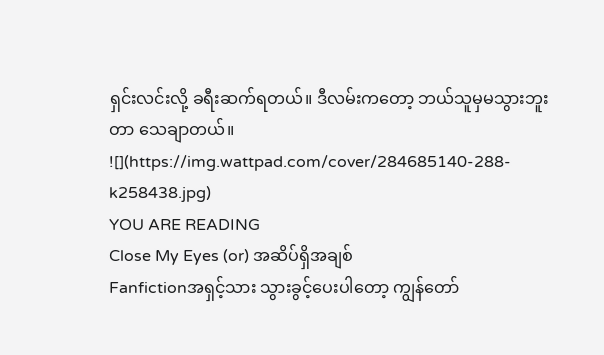ရှင်းလင်းလို့ ခရီးဆက်ရတယ်။ ဒီလမ်းကတော့ ဘယ်သူမှမသွားဘူးတာ သေချာတယ်။
![](https://img.wattpad.com/cover/284685140-288-k258438.jpg)
YOU ARE READING
Close My Eyes (or) အဆိပ်ရှိအချစ်
Fanfictionအရှင့်သား သွားခွင့်ပေးပါတော့ ကျွန်တော်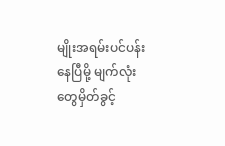မျိုးအရမ်းပင်ပန်းနေပြီမို့ မျက်လုံးတွေမှိတ်ခွင့်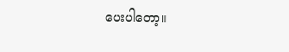ပေးပါတော့။